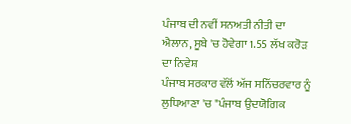ਪੰਜਾਬ ਦੀ ਨਵੀਂ ਸਨਅਤੀ ਨੀਤੀ ਦਾ ਐਲਾਨ, ਸੂਬੇ 'ਚ ਹੋਵੇਗਾ 1.55 ਲੱਖ ਕਰੋੜ ਦਾ ਨਿਵੇਸ਼
ਪੰਜਾਬ ਸਰਕਾਰ ਵੱਲੋਂ ਅੱਜ ਸਨਿੱਚਰਵਾਰ ਨੂੰ ਲੁਧਿਆਣਾ 'ਚ "ਪੰਜਾਬ ਉਦਯੋਗਿਕ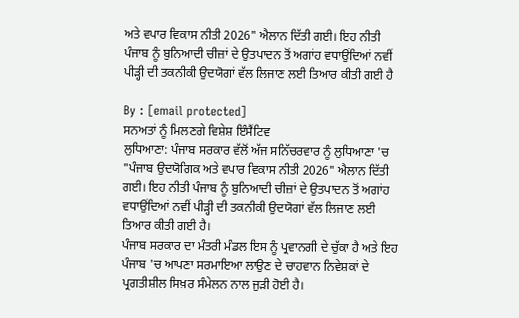ਅਤੇ ਵਪਾਰ ਵਿਕਾਸ ਨੀਤੀ 2026" ਐਲਾਨ ਦਿੱਤੀ ਗਈ। ਇਹ ਨੀਤੀ ਪੰਜਾਬ ਨੂੰ ਬੁਨਿਆਦੀ ਚੀਜ਼ਾਂ ਦੇ ਉਤਪਾਦਨ ਤੋਂ ਅਗਾਂਹ ਵਧਾਉਂਦਿਆਂ ਨਵੀਂ ਪੀੜ੍ਹੀ ਦੀ ਤਕਨੀਕੀ ਉਦਯੋਗਾਂ ਵੱਲ ਲਿਜਾਣ ਲਈ ਤਿਆਰ ਕੀਤੀ ਗਈ ਹੈ

By : [email protected]
ਸਨਅਤਾਂ ਨੂੰ ਮਿਲਣਗੇ ਵਿਸ਼ੇਸ਼ ਇੰਸੈਂਟਿਵ
ਲੁਧਿਆਣਾ: ਪੰਜਾਬ ਸਰਕਾਰ ਵੱਲੋਂ ਅੱਜ ਸਨਿੱਚਰਵਾਰ ਨੂੰ ਲੁਧਿਆਣਾ 'ਚ "ਪੰਜਾਬ ਉਦਯੋਗਿਕ ਅਤੇ ਵਪਾਰ ਵਿਕਾਸ ਨੀਤੀ 2026" ਐਲਾਨ ਦਿੱਤੀ ਗਈ। ਇਹ ਨੀਤੀ ਪੰਜਾਬ ਨੂੰ ਬੁਨਿਆਦੀ ਚੀਜ਼ਾਂ ਦੇ ਉਤਪਾਦਨ ਤੋਂ ਅਗਾਂਹ ਵਧਾਉਂਦਿਆਂ ਨਵੀਂ ਪੀੜ੍ਹੀ ਦੀ ਤਕਨੀਕੀ ਉਦਯੋਗਾਂ ਵੱਲ ਲਿਜਾਣ ਲਈ ਤਿਆਰ ਕੀਤੀ ਗਈ ਹੈ।
ਪੰਜਾਬ ਸਰਕਾਰ ਦਾ ਮੰਤਰੀ ਮੰਡਲ ਇਸ ਨੂੰ ਪ੍ਰਵਾਨਗੀ ਦੇ ਚੁੱਕਾ ਹੈ ਅਤੇ ਇਹ ਪੰਜਾਬ 'ਚ ਆਪਣਾ ਸਰਮਾਇਆ ਲਾਉਣ ਦੇ ਚਾਹਵਾਨ ਨਿਵੇਸ਼ਕਾਂ ਦੇ ਪ੍ਰਗਤੀਸ਼ੀਲ ਸਿਖ਼ਰ ਸੰਮੇਲਨ ਨਾਲ ਜੁੜੀ ਹੋਈ ਹੈ।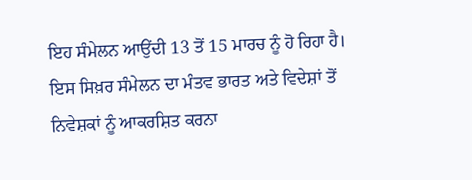ਇਹ ਸੰਮੇਲਨ ਆਉਂਦੀ 13 ਤੋਂ 15 ਮਾਰਚ ਨੂੰ ਹੋ ਰਿਹਾ ਹੈ।
ਇਸ ਸਿਖ਼ਰ ਸੰਮੇਲਨ ਦਾ ਮੰਤਵ ਭਾਰਤ ਅਤੇ ਵਿਦੇਸ਼ਾਂ ਤੋਂ ਨਿਵੇਸ਼ਕਾਂ ਨੂੰ ਆਕਰਸ਼ਿਤ ਕਰਨਾ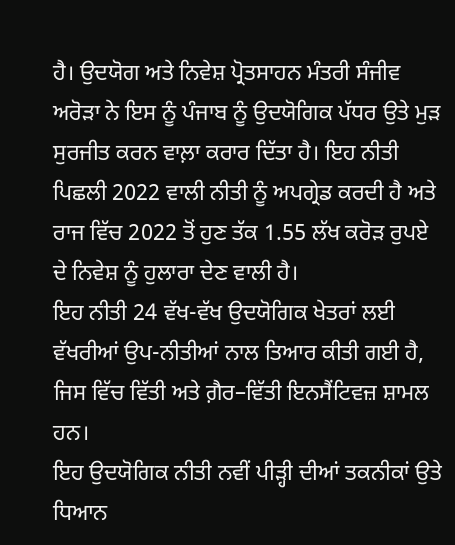ਹੈ। ਉਦਯੋਗ ਅਤੇ ਨਿਵੇਸ਼ ਪ੍ਰੋਤਸਾਹਨ ਮੰਤਰੀ ਸੰਜੀਵ ਅਰੋੜਾ ਨੇ ਇਸ ਨੂੰ ਪੰਜਾਬ ਨੂੰ ਉਦਯੋਗਿਕ ਪੱਧਰ ਉਤੇ ਮੁੜ ਸੁਰਜੀਤ ਕਰਨ ਵਾਲ਼ਾ ਕਰਾਰ ਦਿੱਤਾ ਹੈ। ਇਹ ਨੀਤੀ ਪਿਛਲੀ 2022 ਵਾਲੀ ਨੀਤੀ ਨੂੰ ਅਪਗ੍ਰੇਡ ਕਰਦੀ ਹੈ ਅਤੇ ਰਾਜ ਵਿੱਚ 2022 ਤੋਂ ਹੁਣ ਤੱਕ 1.55 ਲੱਖ ਕਰੋੜ ਰੁਪਏ ਦੇ ਨਿਵੇਸ਼ ਨੂੰ ਹੁਲਾਰਾ ਦੇਣ ਵਾਲੀ ਹੈ।
ਇਹ ਨੀਤੀ 24 ਵੱਖ-ਵੱਖ ਉਦਯੋਗਿਕ ਖੇਤਰਾਂ ਲਈ ਵੱਖਰੀਆਂ ਉਪ-ਨੀਤੀਆਂ ਨਾਲ ਤਿਆਰ ਕੀਤੀ ਗਈ ਹੈ, ਜਿਸ ਵਿੱਚ ਵਿੱਤੀ ਅਤੇ ਗ਼ੈਰ–ਵਿੱਤੀ ਇਨਸੈਂਟਿਵਜ਼ ਸ਼ਾਮਲ ਹਨ।
ਇਹ ਉਦਯੋਗਿਕ ਨੀਤੀ ਨਵੀਂ ਪੀੜ੍ਹੀ ਦੀਆਂ ਤਕਨੀਕਾਂ ਉਤੇ ਧਿਆਨ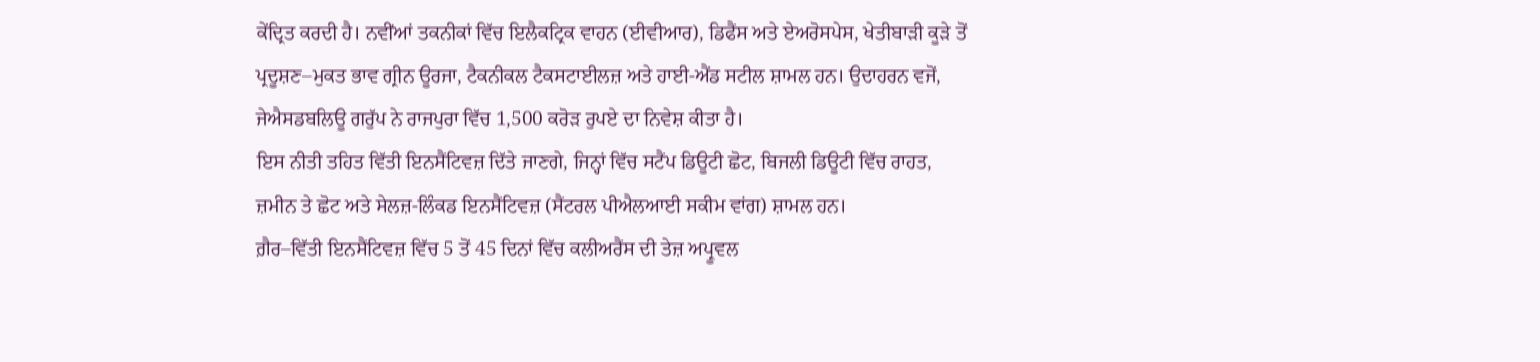ਕੇਂਦ੍ਰਿਤ ਕਰਦੀ ਹੈ। ਨਵੀਂਆਂ ਤਕਨੀਕਾਂ ਵਿੱਚ ਇਲੈਕਟ੍ਰਿਕ ਵਾਹਨ (ਈਵੀਆਰ), ਡਿਫੈਂਸ ਅਤੇ ਏਅਰੋਸਪੇਸ, ਖੇਤੀਬਾੜੀ ਕੂੜੇ ਤੋਂ ਪ੍ਰਦੂਸ਼ਣ–ਮੁਕਤ ਭਾਵ ਗ੍ਰੀਨ ਊਰਜਾ, ਟੈਕਨੀਕਲ ਟੈਕਸਟਾਈਲਜ਼ ਅਤੇ ਹਾਈ-ਐਂਡ ਸਟੀਲ ਸ਼ਾਮਲ ਹਨ। ਉਦਾਹਰਨ ਵਜੋਂ, ਜੇਐਸਡਬਲਿਊ ਗਰੁੱਪ ਨੇ ਰਾਜਪੁਰਾ ਵਿੱਚ 1,500 ਕਰੋੜ ਰੁਪਏ ਦਾ ਨਿਵੇਸ਼ ਕੀਤਾ ਹੈ।
ਇਸ ਨੀਤੀ ਤਹਿਤ ਵਿੱਤੀ ਇਨਸੈਂਟਿਵਜ਼ ਦਿੱਤੇ ਜਾਣਗੇ, ਜਿਨ੍ਹਾਂ ਵਿੱਚ ਸਟੈਂਪ ਡਿਊਟੀ ਛੋਟ, ਬਿਜਲੀ ਡਿਊਟੀ ਵਿੱਚ ਰਾਹਤ, ਜ਼ਮੀਨ ਤੇ ਛੋਟ ਅਤੇ ਸੇਲਜ਼-ਲਿੰਕਡ ਇਨਸੈਂਟਿਵਜ਼ (ਸੈਂਟਰਲ ਪੀਐਲਆਈ ਸਕੀਮ ਵਾਂਗ) ਸ਼ਾਮਲ ਹਨ।
ਗ਼ੈਰ–ਵਿੱਤੀ ਇਨਸੈਂਟਿਵਜ਼ ਵਿੱਚ 5 ਤੋਂ 45 ਦਿਨਾਂ ਵਿੱਚ ਕਲੀਅਰੈਂਸ ਦੀ ਤੇਜ਼ ਅਪ੍ਰੂਵਲ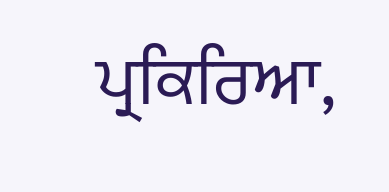ਪ੍ਰਕਿਰਿਆ,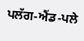ਪਲੱਗ-ਐਂਡ-ਪਲੇ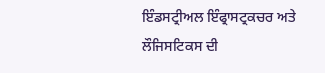ਇੰਡਸਟ੍ਰੀਅਲ ਇੰਫ੍ਰਾਸਟ੍ਰਕਚਰ ਅਤੇ ਲੌਜਿਸਟਿਕਸ ਦੀ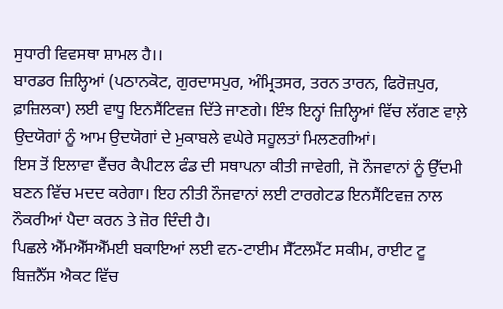ਸੁਧਾਰੀ ਵਿਵਸਥਾ ਸ਼ਾਮਲ ਹੈ।।
ਬਾਰਡਰ ਜ਼ਿਲ੍ਹਿਆਂ (ਪਠਾਨਕੋਟ, ਗੁਰਦਾਸਪੁਰ, ਅੰਮ੍ਰਿਤਸਰ, ਤਰਨ ਤਾਰਨ, ਫਿਰੋਜ਼ਪੁਰ, ਫ਼ਾਜ਼ਿਲਕਾ) ਲਈ ਵਾਧੂ ਇਨਸੈਂਟਿਵਜ਼ ਦਿੱਤੇ ਜਾਣਗੇ। ਇੰਝ ਇਨ੍ਹਾਂ ਜ਼ਿਲ੍ਹਿਆਂ ਵਿੱਚ ਲੱਗਣ ਵਾਲ਼ੇ ਉਦਯੋਗਾਂ ਨੂੰ ਆਮ ਉਦਯੋਗਾਂ ਦੇ ਮੁਕਾਬਲੇ ਵਘੇਰੇ ਸਹੂਲਤਾਂ ਮਿਲਣਗੀਆਂ।
ਇਸ ਤੋਂ ਇਲਾਵਾ ਵੈਂਚਰ ਕੈਪੀਟਲ ਫੰਡ ਦੀ ਸਥਾਪਨਾ ਕੀਤੀ ਜਾਵੇਗੀ, ਜੋ ਨੌਜਵਾਨਾਂ ਨੂੰ ਉੱਦਮੀ ਬਣਨ ਵਿੱਚ ਮਦਦ ਕਰੇਗਾ। ਇਹ ਨੀਤੀ ਨੌਜਵਾਨਾਂ ਲਈ ਟਾਰਗੇਟਡ ਇਨਸੈਂਟਿਵਜ਼ ਨਾਲ ਨੌਕਰੀਆਂ ਪੈਦਾ ਕਰਨ ਤੇ ਜ਼ੋਰ ਦਿੰਦੀ ਹੈ।
ਪਿਛਲੇ ਐੱਮਐੱਸਐੱਮਈ ਬਕਾਇਆਂ ਲਈ ਵਨ-ਟਾਈਮ ਸੈੱਟਲਮੈਂਟ ਸਕੀਮ, ਰਾਈਟ ਟੂ ਬਿਜ਼ਨੈੱਸ ਐਕਟ ਵਿੱਚ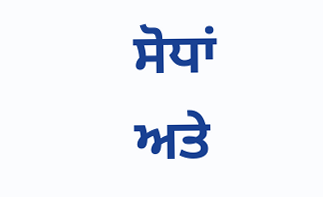ਸੋਧਾਂ ਅਤੇ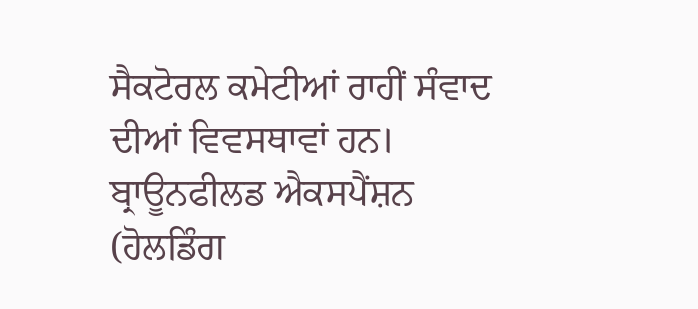ਸੈਕਟੋਰਲ ਕਮੇਟੀਆਂ ਰਾਹੀਂ ਸੰਵਾਦ ਦੀਆਂ ਵਿਵਸਥਾਵਾਂ ਹਨ। ਬ੍ਰਾਊਨਫੀਲਡ ਐਕਸਪੈਂਸ਼ਨ (ਹੋਲਡਿੰਗ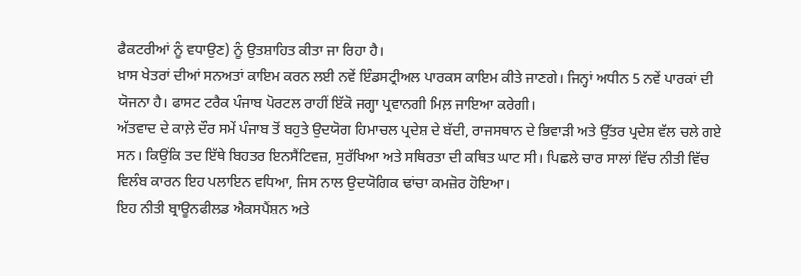ਫੈਕਟਰੀਆਂ ਨੂੰ ਵਧਾਉਣ) ਨੂੰ ਉਤਸ਼ਾਹਿਤ ਕੀਤਾ ਜਾ ਰਿਹਾ ਹੈ।
ਖ਼ਾਸ ਖੇਤਰਾਂ ਦੀਆਂ ਸਨਅਤਾਂ ਕਾਇਮ ਕਰਨ ਲਈ ਨਵੇਂ ਇੰਡਸਟ੍ਰੀਅਲ ਪਾਰਕਸ ਕਾਇਮ ਕੀਤੇ ਜਾਣਗੇ। ਜਿਨ੍ਹਾਂ ਅਧੀਨ 5 ਨਵੇਂ ਪਾਰਕਾਂ ਦੀ ਯੋਜਨਾ ਹੈ। ਫਾਸਟ ਟਰੈਕ ਪੰਜਾਬ ਪੋਰਟਲ ਰਾਹੀਂ ਇੱਕੋ ਜਗ੍ਹਾ ਪ੍ਰਵਾਨਗੀ ਮਿਲ਼ ਜਾਇਆ ਕਰੇਗੀ।
ਅੱਤਵਾਦ ਦੇ ਕਾਲ਼ੇ ਦੌਰ ਸਮੇਂ ਪੰਜਾਬ ਤੋਂ ਬਹੁਤੇ ਉਦਯੋਗ ਹਿਮਾਚਲ ਪ੍ਰਦੇਸ਼ ਦੇ ਬੱਦੀ, ਰਾਜਸਥਾਨ ਦੇ ਭਿਵਾੜੀ ਅਤੇ ਉੱਤਰ ਪ੍ਰਦੇਸ਼ ਵੱਲ ਚਲੇ ਗਏ ਸਨ। ਕਿਉਂਕਿ ਤਦ ਇੱਥੇ ਬਿਹਤਰ ਇਨਸੈਂਟਿਵਜ਼, ਸੁਰੱਖਿਆ ਅਤੇ ਸਥਿਰਤਾ ਦੀ ਕਥਿਤ ਘਾਟ ਸੀ। ਪਿਛਲੇ ਚਾਰ ਸਾਲਾਂ ਵਿੱਚ ਨੀਤੀ ਵਿੱਚ ਵਿਲੰਬ ਕਾਰਨ ਇਹ ਪਲਾਇਨ ਵਧਿਆ, ਜਿਸ ਨਾਲ ਉਦਯੋਗਿਕ ਢਾਂਚਾ ਕਮਜ਼ੋਰ ਹੋਇਆ।
ਇਹ ਨੀਤੀ ਬ੍ਰਾਊਨਫੀਲਡ ਐਕਸਪੈਂਸ਼ਨ ਅਤੇ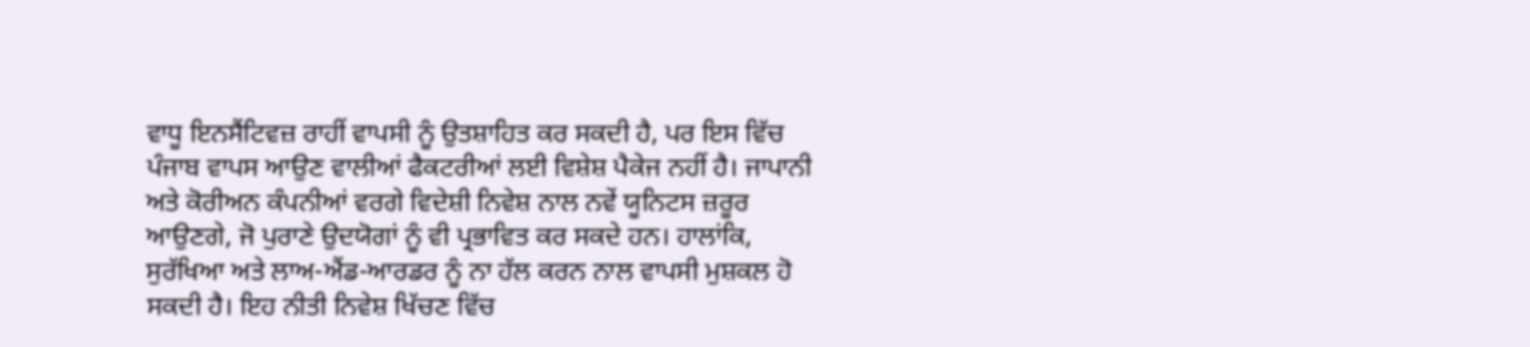ਵਾਧੂ ਇਨਸੈਂਟਿਵਜ਼ ਰਾਹੀਂ ਵਾਪਸੀ ਨੂੰ ਉਤਸ਼ਾਹਿਤ ਕਰ ਸਕਦੀ ਹੈ, ਪਰ ਇਸ ਵਿੱਚ ਪੰਜਾਬ ਵਾਪਸ ਆਉਣ ਵਾਲੀਆਂ ਫੈਕਟਰੀਆਂ ਲਈ ਵਿਸ਼ੇਸ਼ ਪੈਕੇਜ ਨਹੀਂ ਹੈ। ਜਾਪਾਨੀ ਅਤੇ ਕੋਰੀਅਨ ਕੰਪਨੀਆਂ ਵਰਗੇ ਵਿਦੇਸ਼ੀ ਨਿਵੇਸ਼ ਨਾਲ ਨਵੇਂ ਯੂਨਿਟਸ ਜ਼ਰੂਰ ਆਉਣਗੇ, ਜੋ ਪੁਰਾਣੇ ਉਦਯੋਗਾਂ ਨੂੰ ਵੀ ਪ੍ਰਭਾਵਿਤ ਕਰ ਸਕਦੇ ਹਨ। ਹਾਲਾਂਕਿ, ਸੁਰੱਖਿਆ ਅਤੇ ਲਾਅ-ਐਂਡ-ਆਰਡਰ ਨੂੰ ਨਾ ਹੱਲ ਕਰਨ ਨਾਲ ਵਾਪਸੀ ਮੁਸ਼ਕਲ ਹੋ ਸਕਦੀ ਹੈ। ਇਹ ਨੀਤੀ ਨਿਵੇਸ਼ ਖਿੱਚਣ ਵਿੱਚ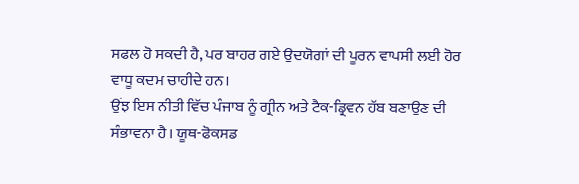ਸਫਲ ਹੋ ਸਕਦੀ ਹੈ, ਪਰ ਬਾਹਰ ਗਏ ਉਦਯੋਗਾਂ ਦੀ ਪੂਰਨ ਵਾਪਸੀ ਲਈ ਹੋਰ ਵਾਧੂ ਕਦਮ ਚਾਹੀਦੇ ਹਨ।
ਉਂਝ ਇਸ ਨੀਤੀ ਵਿੱਚ ਪੰਜਾਬ ਨੂੰ ਗ੍ਰੀਨ ਅਤੇ ਟੈਕ-ਡ੍ਰਿਵਨ ਹੱਬ ਬਣਾਉਣ ਦੀ ਸੰਭਾਵਨਾ ਹੈ। ਯੂਥ-ਫੋਕਸਡ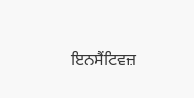ਇਨਸੈਂਟਿਵਜ਼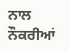ਨਾਲ ਨੌਕਰੀਆਂ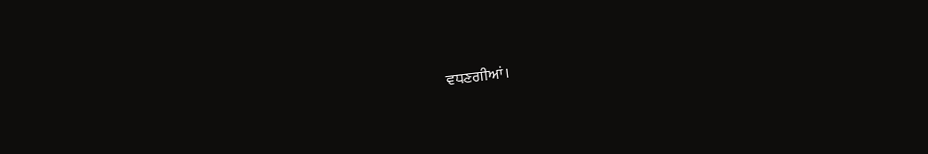ਵਧਣਗੀਆਂ।